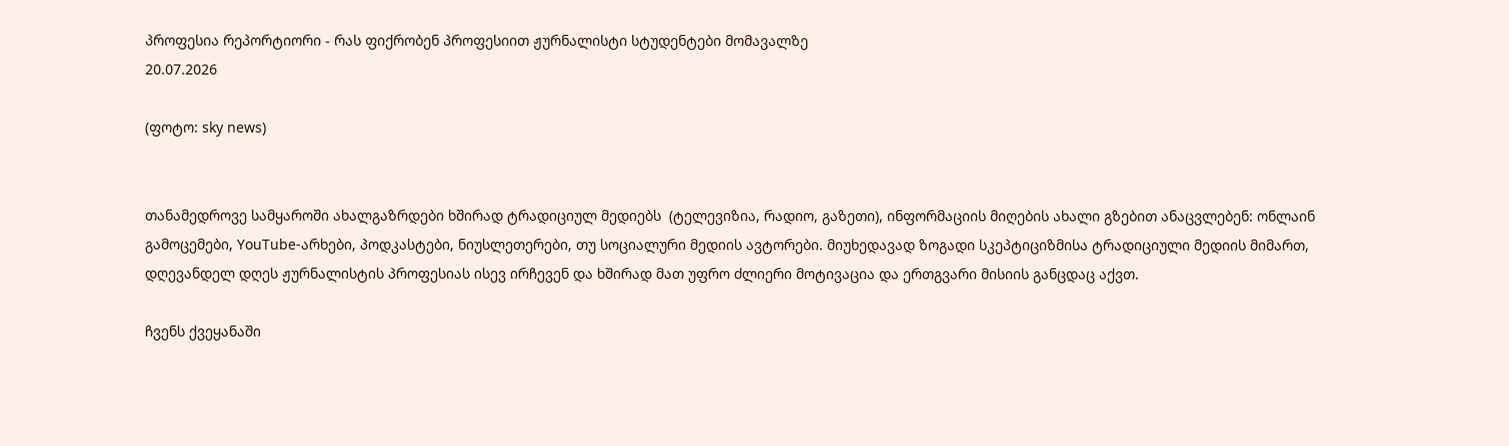პროფესია რეპორტიორი - რას ფიქრობენ პროფესიით ჟურნალისტი სტუდენტები მომავალზე
20.07.2026

(ფოტო: sky news)


თანამედროვე სამყაროში ახალგაზრდები ხშირად ტრადიციულ მედიებს  (ტელევიზია, რადიო, გაზეთი), ინფორმაციის მიღების ახალი გზებით ანაცვლებენ: ონლაინ გამოცემები, YouTube-არხები, პოდკასტები, ნიუსლეთერები, თუ სოციალური მედიის ავტორები. მიუხედავად ზოგადი სკეპტიციზმისა ტრადიციული მედიის მიმართ, დღევანდელ დღეს ჟურნალისტის პროფესიას ისევ ირჩევენ და ხშირად მათ უფრო ძლიერი მოტივაცია და ერთგვარი მისიის განცდაც აქვთ.

ჩვენს ქვეყანაში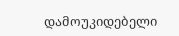დამოუკიდებელი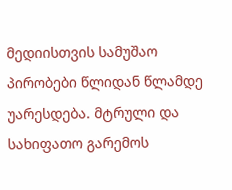მედიისთვის სამუშაო პირობები წლიდან წლამდე უარესდება. მტრული და სახიფათო გარემოს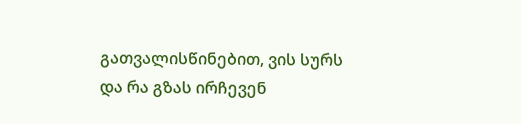გათვალისწინებით, ვის სურს და რა გზას ირჩევენ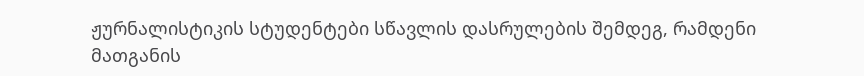ჟურნალისტიკის სტუდენტები სწავლის დასრულების შემდეგ, რამდენი მათგანის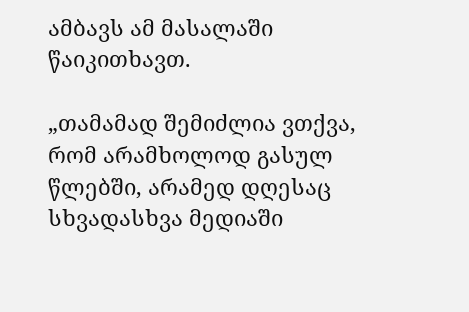ამბავს ამ მასალაში წაიკითხავთ.

„თამამად შემიძლია ვთქვა, რომ არამხოლოდ გასულ წლებში, არამედ დღესაც სხვადასხვა მედიაში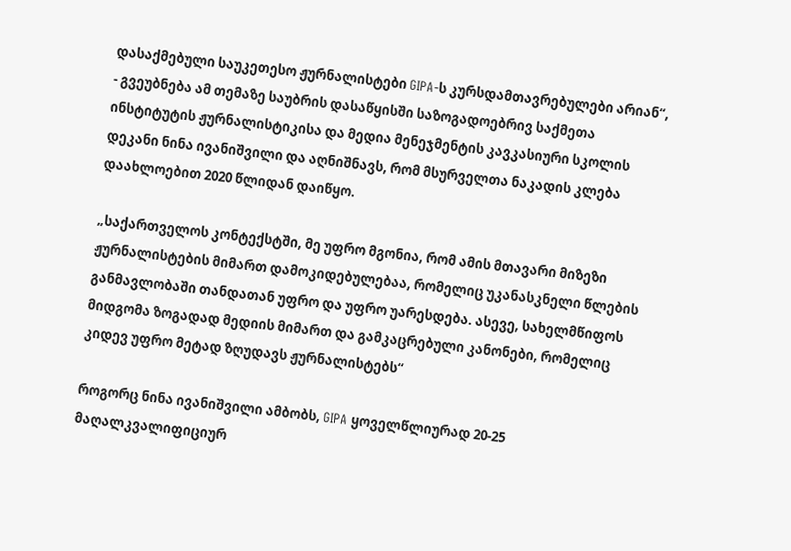დასაქმებული საუკეთესო ჟურნალისტები GIPA-ს კურსდამთავრებულები არიან“, - გვეუბნება ამ თემაზე საუბრის დასაწყისში საზოგადოებრივ საქმეთა ინსტიტუტის ჟურნალისტიკისა და მედია მენეჯმენტის კავკასიური სკოლის დეკანი ნინა ივანიშვილი და აღნიშნავს, რომ მსურველთა ნაკადის კლება დაახლოებით 2020 წლიდან დაიწყო.

„საქართველოს კონტექსტში, მე უფრო მგონია, რომ ამის მთავარი მიზეზი ჟურნალისტების მიმართ დამოკიდებულებაა, რომელიც უკანასკნელი წლების განმავლობაში თანდათან უფრო და უფრო უარესდება. ასევე, სახელმწიფოს მიდგომა ზოგადად მედიის მიმართ და გამკაცრებული კანონები, რომელიც კიდევ უფრო მეტად ზღუდავს ჟურნალისტებს“

როგორც ნინა ივანიშვილი ამბობს, GIPA ყოველწლიურად 20-25 მაღალკვალიფიციურ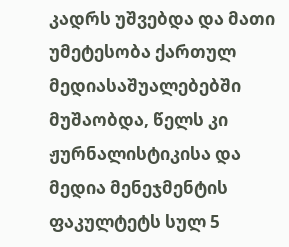კადრს უშვებდა და მათი უმეტესობა ქართულ მედიასაშუალებებში მუშაობდა, წელს კი ჟურნალისტიკისა და მედია მენეჯმენტის ფაკულტეტს სულ 5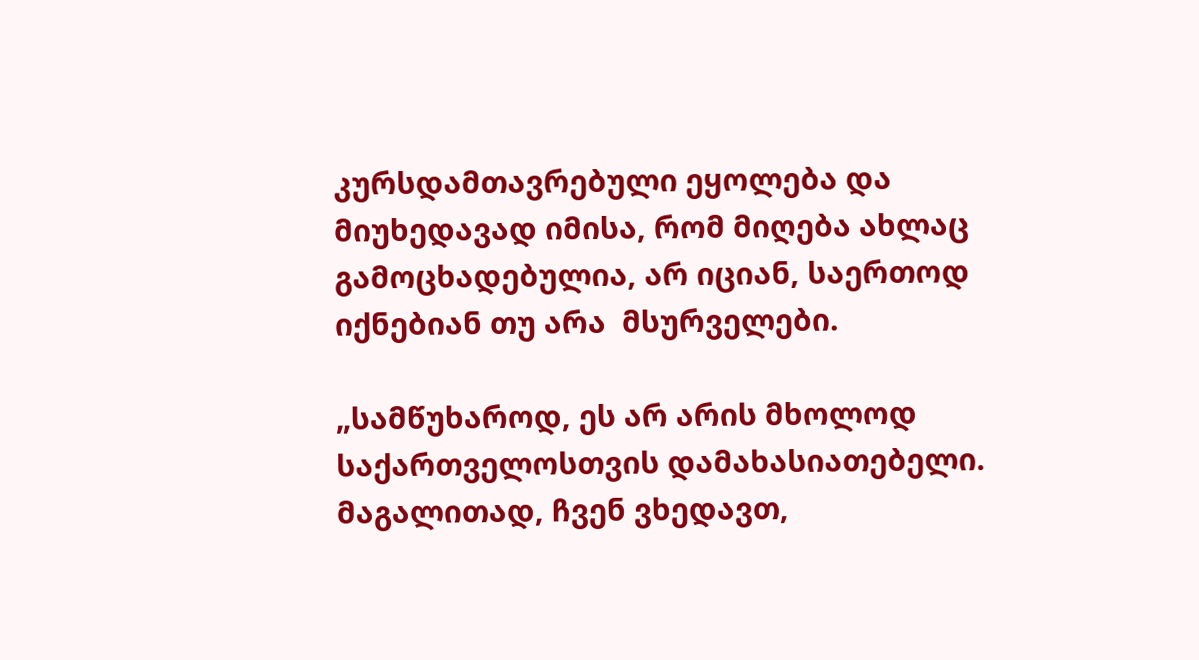კურსდამთავრებული ეყოლება და მიუხედავად იმისა, რომ მიღება ახლაც გამოცხადებულია, არ იციან, საერთოდ იქნებიან თუ არა  მსურველები.

„სამწუხაროდ, ეს არ არის მხოლოდ საქართველოსთვის დამახასიათებელი. მაგალითად, ჩვენ ვხედავთ,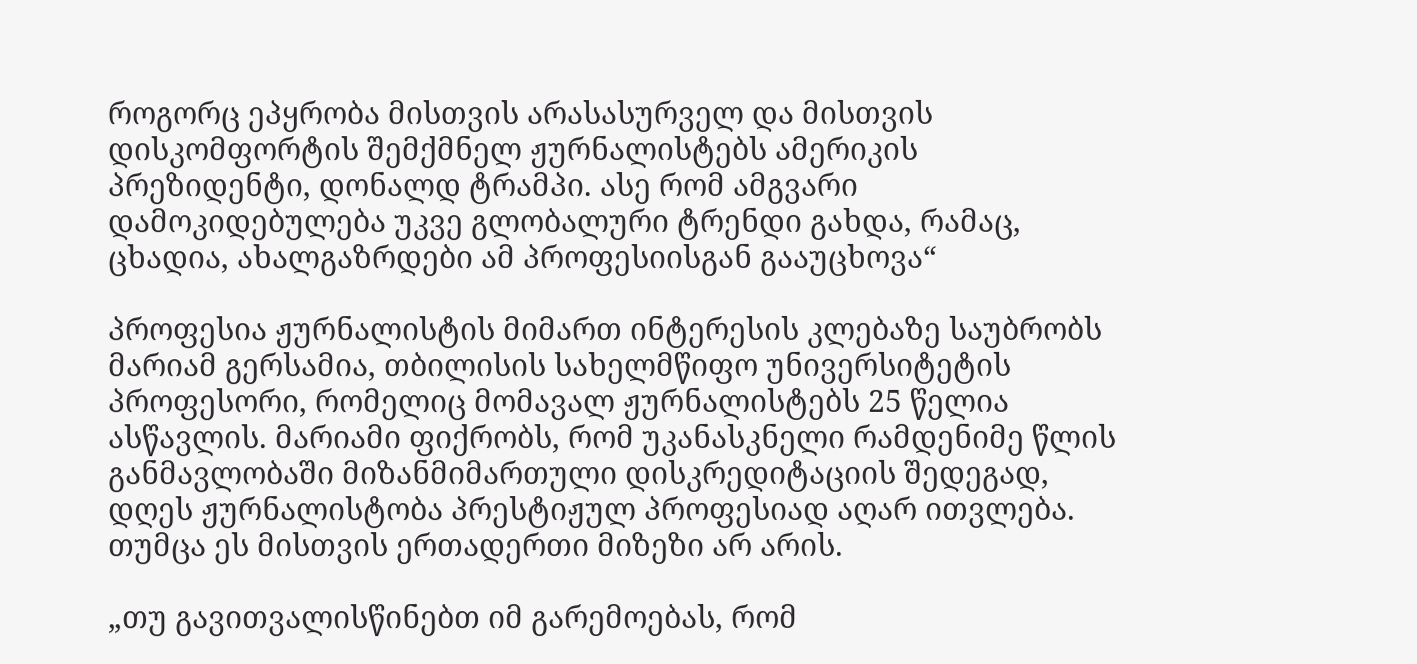როგორც ეპყრობა მისთვის არასასურველ და მისთვის დისკომფორტის შემქმნელ ჟურნალისტებს ამერიკის პრეზიდენტი, დონალდ ტრამპი. ასე რომ ამგვარი დამოკიდებულება უკვე გლობალური ტრენდი გახდა, რამაც, ცხადია, ახალგაზრდები ამ პროფესიისგან გააუცხოვა“

პროფესია ჟურნალისტის მიმართ ინტერესის კლებაზე საუბრობს მარიამ გერსამია, თბილისის სახელმწიფო უნივერსიტეტის პროფესორი, რომელიც მომავალ ჟურნალისტებს 25 წელია ასწავლის. მარიამი ფიქრობს, რომ უკანასკნელი რამდენიმე წლის განმავლობაში მიზანმიმართული დისკრედიტაციის შედეგად, დღეს ჟურნალისტობა პრესტიჟულ პროფესიად აღარ ითვლება. თუმცა ეს მისთვის ერთადერთი მიზეზი არ არის.

„თუ გავითვალისწინებთ იმ გარემოებას, რომ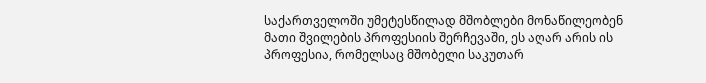საქართველოში უმეტესწილად მშობლები მონაწილეობენ მათი შვილების პროფესიის შერჩევაში, ეს აღარ არის ის პროფესია, რომელსაც მშობელი საკუთარ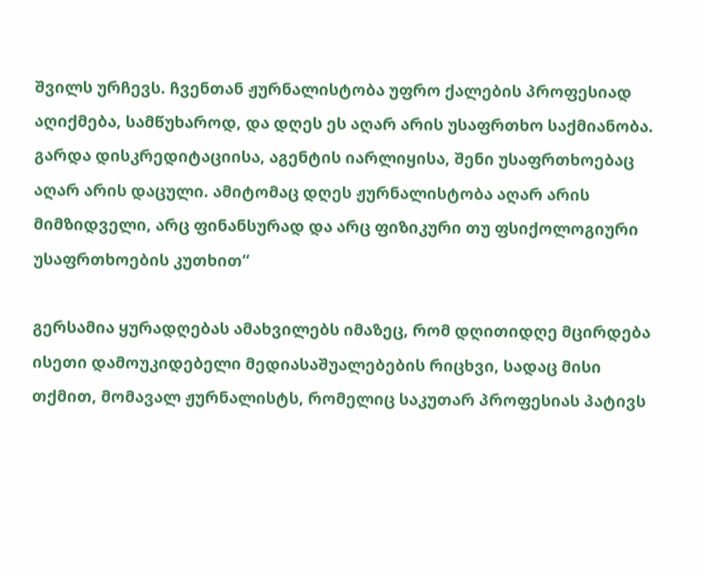შვილს ურჩევს. ჩვენთან ჟურნალისტობა უფრო ქალების პროფესიად აღიქმება, სამწუხაროდ, და დღეს ეს აღარ არის უსაფრთხო საქმიანობა. გარდა დისკრედიტაციისა, აგენტის იარლიყისა, შენი უსაფრთხოებაც აღარ არის დაცული. ამიტომაც დღეს ჟურნალისტობა აღარ არის მიმზიდველი, არც ფინანსურად და არც ფიზიკური თუ ფსიქოლოგიური უსაფრთხოების კუთხით“

გერსამია ყურადღებას ამახვილებს იმაზეც, რომ დღითიდღე მცირდება ისეთი დამოუკიდებელი მედიასაშუალებების რიცხვი, სადაც მისი თქმით, მომავალ ჟურნალისტს, რომელიც საკუთარ პროფესიას პატივს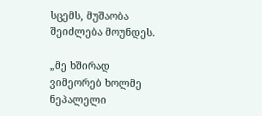სცემს, მუშაობა შეიძლება მოუნდეს.

„მე ხშირად ვიმეორებ ხოლმე ნეპალელი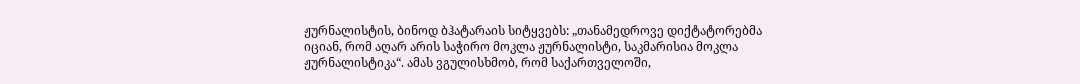ჟურნალისტის, ბინოდ ბჰატარაის სიტყვებს: „თანამედროვე დიქტატორებმა იციან, რომ აღარ არის საჭირო მოკლა ჟურნალისტი, საკმარისია მოკლა ჟურნალისტიკა“. ამას ვგულისხმობ, რომ საქართველოში,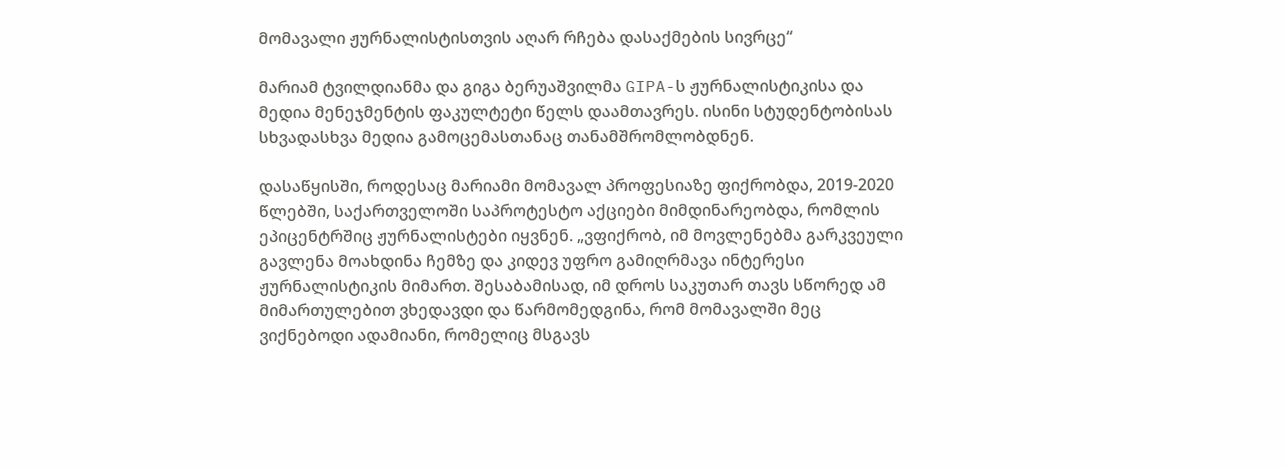მომავალი ჟურნალისტისთვის აღარ რჩება დასაქმების სივრცე“

მარიამ ტვილდიანმა და გიგა ბერუაშვილმა GIPA-ს ჟურნალისტიკისა და მედია მენეჯმენტის ფაკულტეტი წელს დაამთავრეს. ისინი სტუდენტობისას სხვადასხვა მედია გამოცემასთანაც თანამშრომლობდნენ.

დასაწყისში, როდესაც მარიამი მომავალ პროფესიაზე ფიქრობდა, 2019-2020 წლებში, საქართველოში საპროტესტო აქციები მიმდინარეობდა, რომლის ეპიცენტრშიც ჟურნალისტები იყვნენ. „ვფიქრობ, იმ მოვლენებმა გარკვეული გავლენა მოახდინა ჩემზე და კიდევ უფრო გამიღრმავა ინტერესი ჟურნალისტიკის მიმართ. შესაბამისად, იმ დროს საკუთარ თავს სწორედ ამ მიმართულებით ვხედავდი და წარმომედგინა, რომ მომავალში მეც ვიქნებოდი ადამიანი, რომელიც მსგავს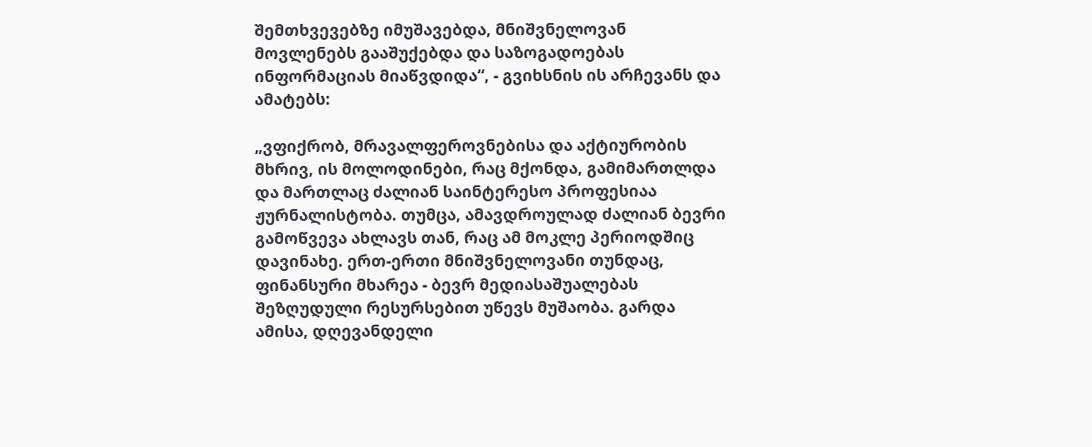შემთხვევებზე იმუშავებდა, მნიშვნელოვან მოვლენებს გააშუქებდა და საზოგადოებას ინფორმაციას მიაწვდიდა“, - გვიხსნის ის არჩევანს და ამატებს:

„ვფიქრობ, მრავალფეროვნებისა და აქტიურობის მხრივ, ის მოლოდინები, რაც მქონდა, გამიმართლდა და მართლაც ძალიან საინტერესო პროფესიაა ჟურნალისტობა. თუმცა, ამავდროულად ძალიან ბევრი გამოწვევა ახლავს თან, რაც ამ მოკლე პერიოდშიც დავინახე. ერთ-ერთი მნიშვნელოვანი თუნდაც, ფინანსური მხარეა - ბევრ მედიასაშუალებას შეზღუდული რესურსებით უწევს მუშაობა. გარდა ამისა, დღევანდელი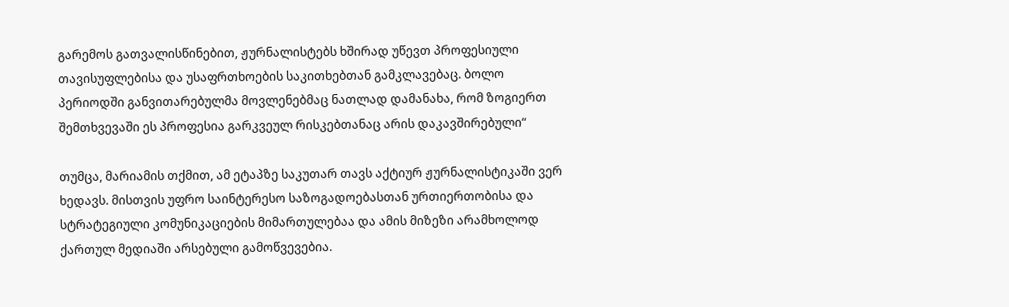გარემოს გათვალისწინებით, ჟურნალისტებს ხშირად უწევთ პროფესიული თავისუფლებისა და უსაფრთხოების საკითხებთან გამკლავებაც. ბოლო პერიოდში განვითარებულმა მოვლენებმაც ნათლად დამანახა, რომ ზოგიერთ შემთხვევაში ეს პროფესია გარკვეულ რისკებთანაც არის დაკავშირებული“

თუმცა, მარიამის თქმით, ამ ეტაპზე საკუთარ თავს აქტიურ ჟურნალისტიკაში ვერ ხედავს. მისთვის უფრო საინტერესო საზოგადოებასთან ურთიერთობისა და სტრატეგიული კომუნიკაციების მიმართულებაა და ამის მიზეზი არამხოლოდ ქართულ მედიაში არსებული გამოწვევებია.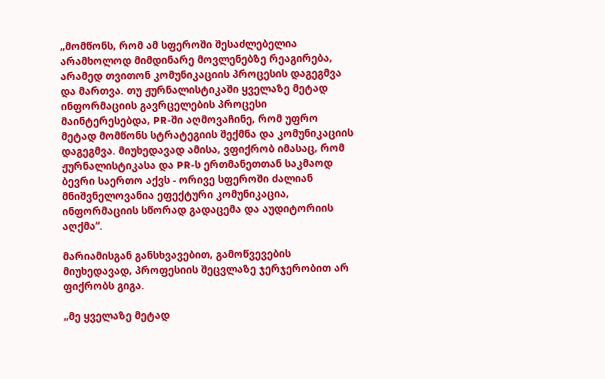„მომწონს, რომ ამ სფეროში შესაძლებელია არამხოლოდ მიმდინარე მოვლენებზე რეაგირება, არამედ თვითონ კომუნიკაციის პროცესის დაგეგმვა და მართვა. თუ ჟურნალისტიკაში ყველაზე მეტად ინფორმაციის გავრცელების პროცესი მაინტერესებდა, PR-ში აღმოვაჩინე, რომ უფრო მეტად მომწონს სტრატეგიის შექმნა და კომუნიკაციის დაგეგმვა. მიუხედავად ამისა, ვფიქრობ იმასაც, რომ ჟურნალისტიკასა და PR-ს ერთმანეთთან საკმაოდ ბევრი საერთო აქვს - ორივე სფეროში ძალიან მნიშვნელოვანია ეფექტური კომუნიკაცია, ინფორმაციის სწორად გადაცემა და აუდიტორიის აღქმა“.

მარიამისგან განსხვავებით, გამოწვევების მიუხედავად, პროფესიის შეცვლაზე ჯერჯერობით არ ფიქრობს გიგა.

„მე ყველაზე მეტად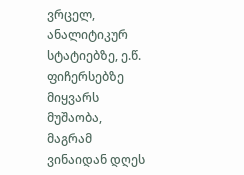ვრცელ, ანალიტიკურ სტატიებზე, ე.წ. ფიჩერსებზე მიყვარს მუშაობა, მაგრამ ვინაიდან დღეს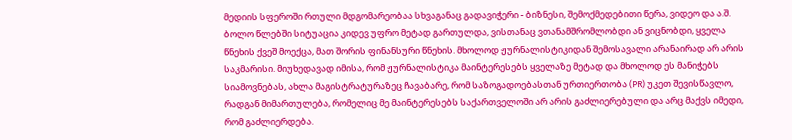მედიის სფეროში რთული მდგომარეობაა სხვაგანაც გადავიჭერი - ბიზნესი, შემოქმედებითი წერა, ვიდეო და ა.შ. ბოლო წლებში სიტუაცია კიდევ უფრო მეტად გართულდა, ვისთანაც ვთანამშრომლობდი ან ვიცნობდი, ყველა წნეხის ქვეშ მოექცა, მათ შორის ფინანსური წნეხის. მხოლოდ ჟურნალისტიკიდან შემოსავალი არანაირად არ არის საკმარისი. მიუხედავად იმისა, რომ ჟურნალისტიკა მაინტერესებს ყველაზე მეტად და მხოლოდ ეს მანიჭებს სიამოვნებას, ახლა მაგისტრატურაზეც ჩავაბარე, რომ საზოგადოებასთან ურთიერთობა (PR) უკეთ შევისწავლო, რადგან მიმართულება, რომელიც მე მაინტერესებს საქართველოში არ არის გაძლიერებული და არც მაქვს იმედი, რომ გაძლიერდება.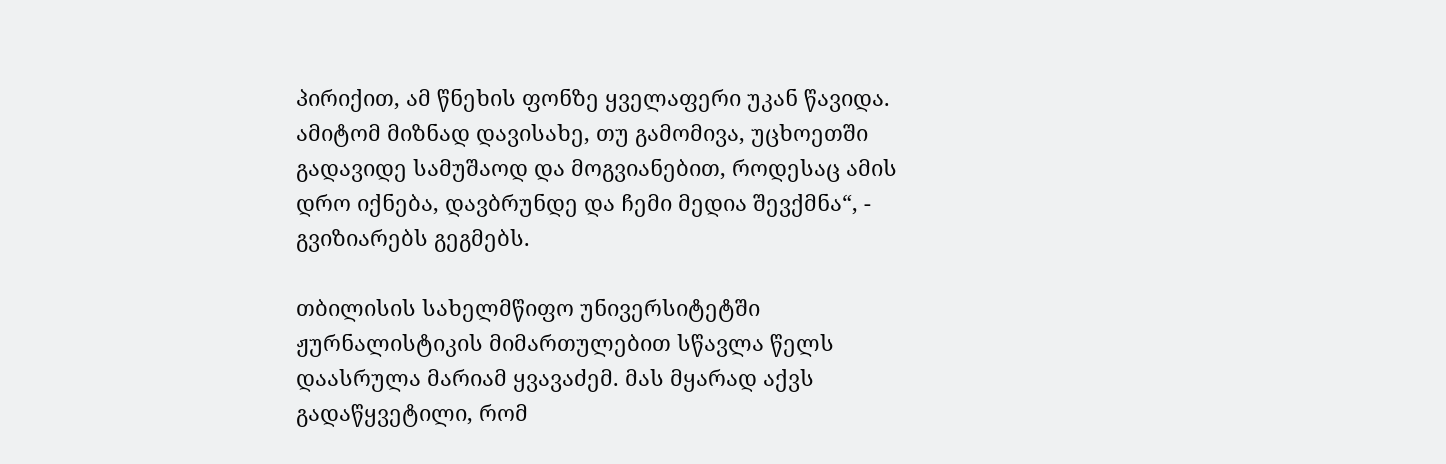პირიქით, ამ წნეხის ფონზე ყველაფერი უკან წავიდა. ამიტომ მიზნად დავისახე, თუ გამომივა, უცხოეთში გადავიდე სამუშაოდ და მოგვიანებით, როდესაც ამის დრო იქნება, დავბრუნდე და ჩემი მედია შევქმნა“, - გვიზიარებს გეგმებს.

თბილისის სახელმწიფო უნივერსიტეტში ჟურნალისტიკის მიმართულებით სწავლა წელს დაასრულა მარიამ ყვავაძემ. მას მყარად აქვს გადაწყვეტილი, რომ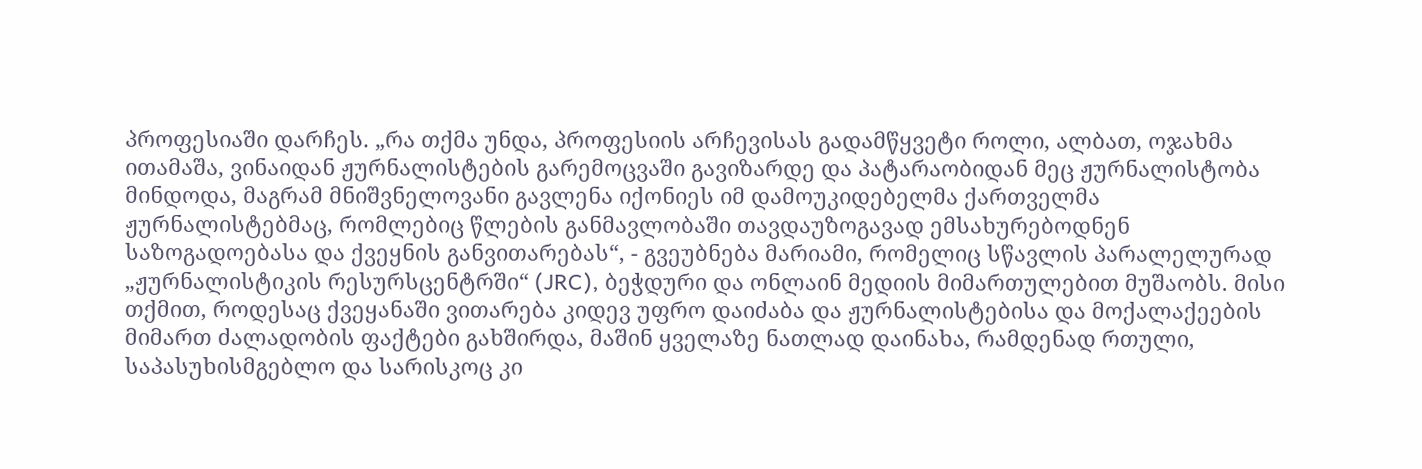პროფესიაში დარჩეს. „რა თქმა უნდა, პროფესიის არჩევისას გადამწყვეტი როლი, ალბათ, ოჯახმა ითამაშა, ვინაიდან ჟურნალისტების გარემოცვაში გავიზარდე და პატარაობიდან მეც ჟურნალისტობა მინდოდა, მაგრამ მნიშვნელოვანი გავლენა იქონიეს იმ დამოუკიდებელმა ქართველმა ჟურნალისტებმაც, რომლებიც წლების განმავლობაში თავდაუზოგავად ემსახურებოდნენ საზოგადოებასა და ქვეყნის განვითარებას“, - გვეუბნება მარიამი, რომელიც სწავლის პარალელურად „ჟურნალისტიკის რესურსცენტრში“ (JRC), ბეჭდური და ონლაინ მედიის მიმართულებით მუშაობს. მისი თქმით, როდესაც ქვეყანაში ვითარება კიდევ უფრო დაიძაბა და ჟურნალისტებისა და მოქალაქეების მიმართ ძალადობის ფაქტები გახშირდა, მაშინ ყველაზე ნათლად დაინახა, რამდენად რთული, საპასუხისმგებლო და სარისკოც კი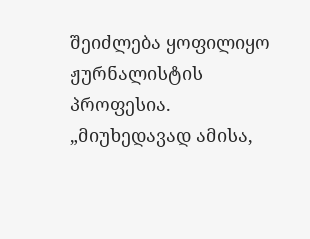შეიძლება ყოფილიყო ჟურნალისტის პროფესია. „მიუხედავად ამისა,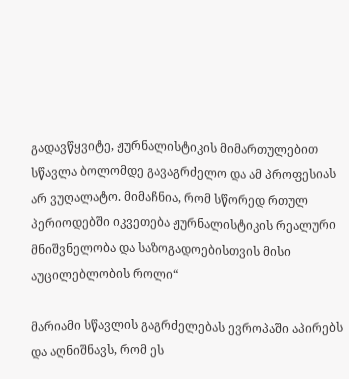გადავწყვიტე, ჟურნალისტიკის მიმართულებით სწავლა ბოლომდე გავაგრძელო და ამ პროფესიას არ ვუღალატო. მიმაჩნია, რომ სწორედ რთულ პერიოდებში იკვეთება ჟურნალისტიკის რეალური მნიშვნელობა და საზოგადოებისთვის მისი აუცილებლობის როლი“

მარიამი სწავლის გაგრძელებას ევროპაში აპირებს და აღნიშნავს, რომ ეს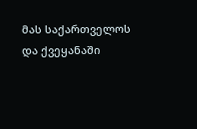მას საქართველოს და ქვეყანაში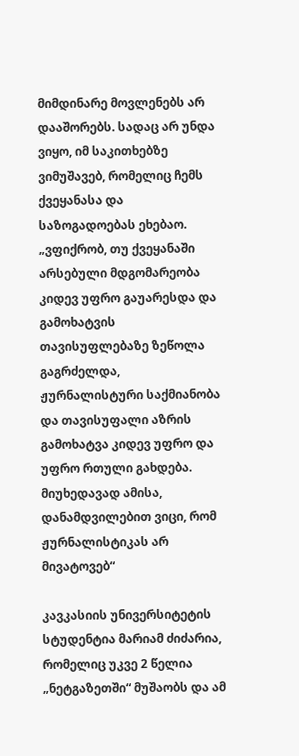მიმდინარე მოვლენებს არ დააშორებს. სადაც არ უნდა ვიყო, იმ საკითხებზე ვიმუშავებ, რომელიც ჩემს ქვეყანასა და საზოგადოებას ეხებაო. „ვფიქრობ, თუ ქვეყანაში არსებული მდგომარეობა კიდევ უფრო გაუარესდა და გამოხატვის თავისუფლებაზე ზეწოლა გაგრძელდა, ჟურნალისტური საქმიანობა და თავისუფალი აზრის გამოხატვა კიდევ უფრო და უფრო რთული გახდება. მიუხედავად ამისა, დანამდვილებით ვიცი, რომ ჟურნალისტიკას არ მივატოვებ“

კავკასიის უნივერსიტეტის სტუდენტია მარიამ ძიძარია, რომელიც უკვე 2 წელია „ნეტგაზეთში“ მუშაობს და ამ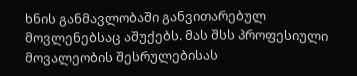ხნის განმავლობაში განვითარებულ მოვლენებსაც აშუქებს. მას შსს პროფესიული მოვალეობის შესრულებისას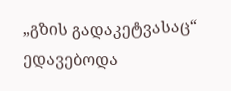„გზის გადაკეტვასაც“ ედავებოდა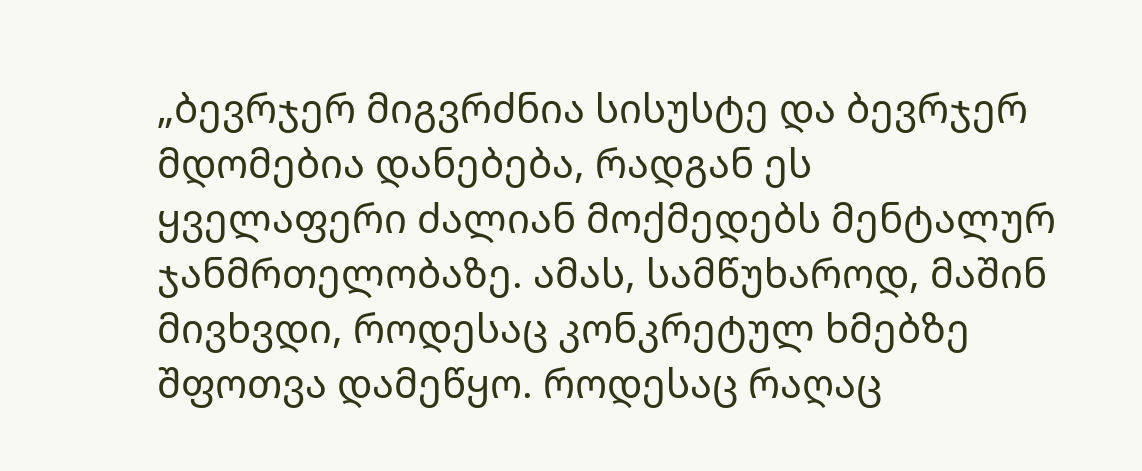„ბევრჯერ მიგვრძნია სისუსტე და ბევრჯერ მდომებია დანებება, რადგან ეს ყველაფერი ძალიან მოქმედებს მენტალურ ჯანმრთელობაზე. ამას, სამწუხაროდ, მაშინ მივხვდი, როდესაც კონკრეტულ ხმებზე შფოთვა დამეწყო. როდესაც რაღაც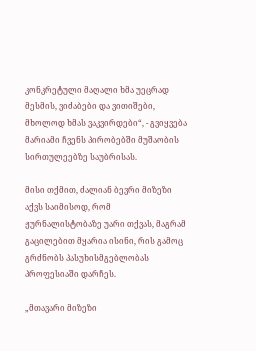კონკრეტული მაღალი ხმა უეცრად მესმის, ვიძაბები და ვითიშები, მხოლოდ ხმას ვაკვირდები“, - გვიყვება მარიამი ჩვენს პირობებში მუშაობის სირთულეებზე საუბრისას.

მისი თქმით, ძალიან ბევრი მიზეზი აქვს საიმისოდ, რომ ჟურნალისტობაზე უარი თქვას, მაგრამ გაცილებით მყარია ისინი, რის გამოც გრძნობს პასუხისმგებლობას პროფესიაში დარჩეს.

„მთავარი მიზეზი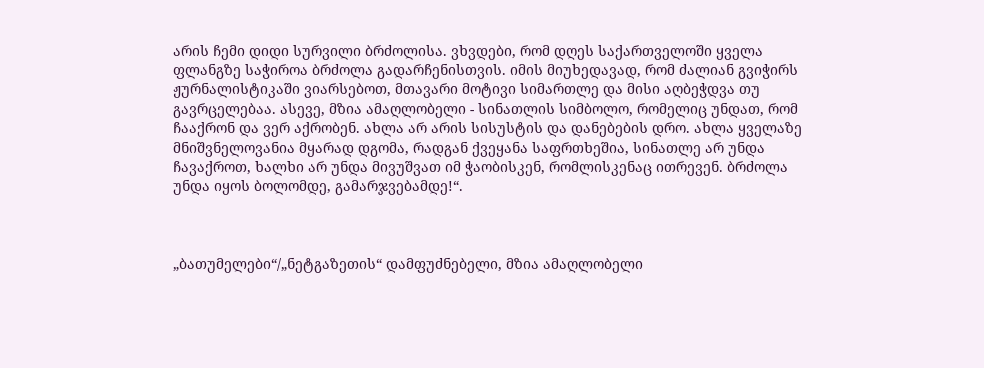არის ჩემი დიდი სურვილი ბრძოლისა. ვხვდები, რომ დღეს საქართველოში ყველა ფლანგზე საჭიროა ბრძოლა გადარჩენისთვის. იმის მიუხედავად, რომ ძალიან გვიჭირს ჟურნალისტიკაში ვიარსებოთ, მთავარი მოტივი სიმართლე და მისი აღბეჭდვა თუ გავრცელებაა. ასევე, მზია ამაღლობელი - სინათლის სიმბოლო, რომელიც უნდათ, რომ ჩააქრონ და ვერ აქრობენ. ახლა არ არის სისუსტის და დანებების დრო. ახლა ყველაზე მნიშვნელოვანია მყარად დგომა, რადგან ქვეყანა საფრთხეშია, სინათლე არ უნდა ჩავაქროთ, ხალხი არ უნდა მივუშვათ იმ ჭაობისკენ, რომლისკენაც ითრევენ. ბრძოლა უნდა იყოს ბოლომდე, გამარჯვებამდე!“.



„ბათუმელები“/„ნეტგაზეთის“ დამფუძნებელი, მზია ამაღლობელი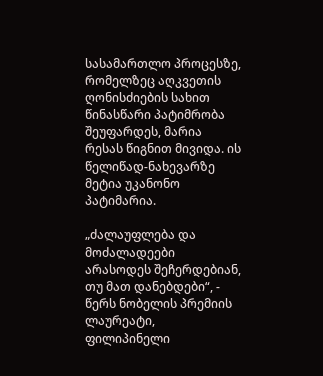სასამართლო პროცესზე, რომელზეც აღკვეთის ღონისძიების სახით წინასწარი პატიმრობა შეუფარდეს, მარია რესას წიგნით მივიდა. ის წელიწად-ნახევარზე მეტია უკანონო პატიმარია.

„ძალაუფლება და მოძალადეები არასოდეს შეჩერდებიან, თუ მათ დანებდები“, - წერს ნობელის პრემიის ლაურეატი, ფილიპინელი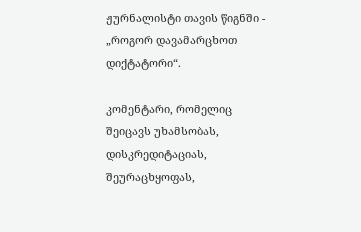ჟურნალისტი თავის წიგნში - „როგორ დავამარცხოთ დიქტატორი“.

კომენტარი, რომელიც შეიცავს უხამსობას, დისკრედიტაციას, შეურაცხყოფას,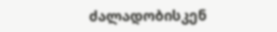ძალადობისკენ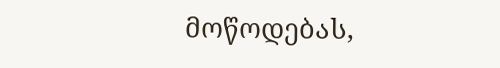მოწოდებას,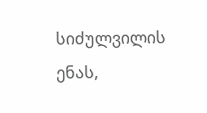სიძულვილის ენას,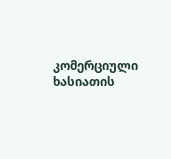კომერციული ხასიათის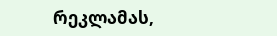რეკლამას,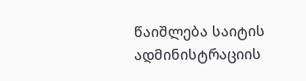წაიშლება საიტის ადმინისტრაციის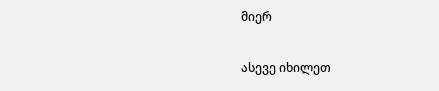მიერ

ასევე იხილეთ